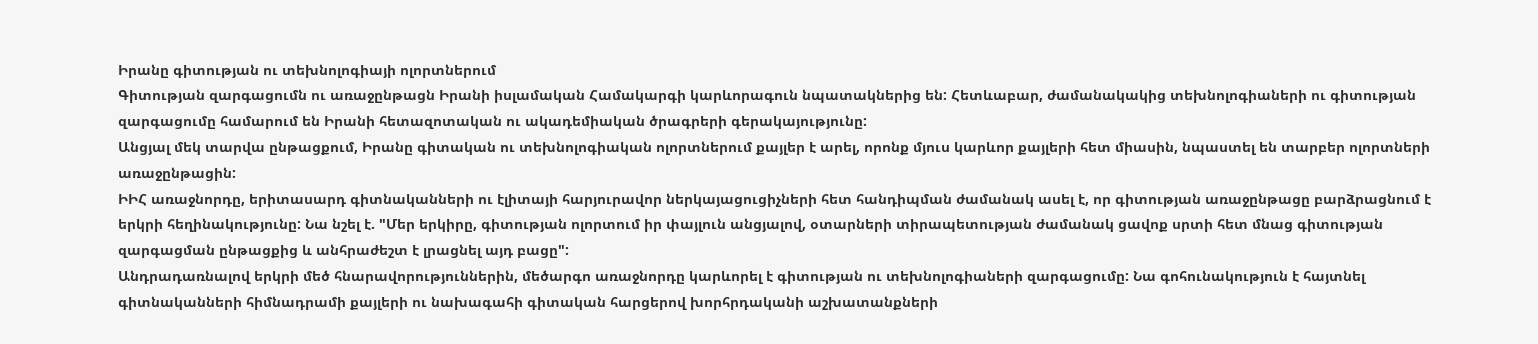Իրանը գիտության ու տեխնոլոգիայի ոլորտներում
Գիտության զարգացումն ու առաջընթացն Իրանի իսլամական Համակարգի կարևորագուն նպատակներից են: Հետևաբար, ժամանակակից տեխնոլոգիաների ու գիտության զարգացումը համարում են Իրանի հետազոտական ու ակադեմիական ծրագրերի գերակայությունը:
Անցյալ մեկ տարվա ընթացքում, Իրանը գիտական ու տեխնոլոգիական ոլորտներում քայլեր է արել, որոնք մյուս կարևոր քայլերի հետ միասին, նպաստել են տարբեր ոլորտների առաջընթացին:
ԻԻՀ առաջնորդը, երիտասարդ գիտնականների ու էլիտայի հարյուրավոր ներկայացուցիչների հետ հանդիպման ժամանակ ասել է, որ գիտության առաջընթացը բարձրացնում է երկրի հեղինակությունը: Նա նշել է. "Մեր երկիրը, գիտության ոլորտում իր փայլուն անցյալով, օտարների տիրապետության ժամանակ ցավոք սրտի հետ մնաց գիտության զարգացման ընթացքից և անհրաժեշտ է լրացնել այդ բացը":
Անդրադառնալով երկրի մեծ հնարավորություններին, մեծարգո առաջնորդը կարևորել է գիտության ու տեխնոլոգիաների զարգացումը: Նա գոհունակություն է հայտնել գիտնականների հիմնադրամի քայլերի ու նախագահի գիտական հարցերով խորհրդականի աշխատանքների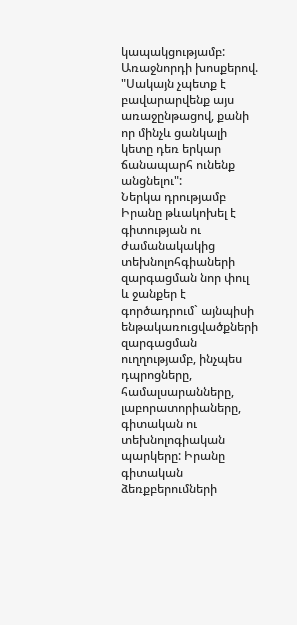կապակցությամբ: Առաջնորդի խոսքերով. "Սակայն չպետք է բավարարվենք այս առաջընթացով, քանի որ մինչև ցանկալի կետը դեռ երկար ճանապարհ ունենք անցնելու":
Ներկա դրությամբ Իրանը թևակոխել է գիտության ու ժամանակակից տեխնոլոհգիաների զարգացման նոր փուլ և ջանքեր է գործադրում` այնպիսի ենթակառուցվածքների զարգացման ուղղությամբ, ինչպես դպրոցները, համալսարանները, լաբորատորիաները, գիտական ու տեխնոլոգիական պարկերը: Իրանը գիտական ձեռքբերումների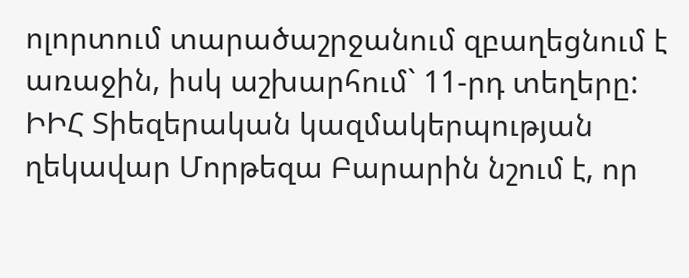ոլորտում տարածաշրջանում զբաղեցնում է առաջին, իսկ աշխարհում` 11-րդ տեղերը: ԻԻՀ Տիեզերական կազմակերպության ղեկավար Մորթեզա Բարարին նշում է, որ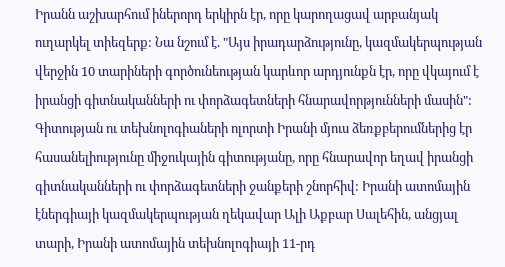Իրանն աշխարհում իներորդ երկիրն էր, որը կարողացավ արբանյակ ուղարկել տիեզերք: Նա նշում է. "Այս իրադարձությունը, կազմակերպության վերջին 10 տարիների գործունեության կարևոր արդյունքն էր, որը վկայում է իրանցի գիտնականների ու փորձագետների հնարավորթյունների մասին":
Գիտության ու տեխնոլոգիաների ոլորտի Իրանի մյուս ձեռքբերումներից էր հասանելիությունը միջուկային գիտությանը, որը հնարավոր եղավ իրանցի գիտնականների ու փորձագետների ջանքերի շնորհիվ: Իրանի ատոմային էներգիայի կազմակերպության ղեկավար Ալի Աքբար Սալեհին, անցյալ տարի, Իրանի ատոմային տեխնոլոգիայի 11-րդ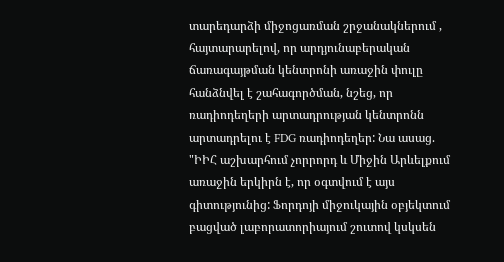տարեդարձի միջոցառման շրջանակներում , հայտարարելով, որ արդյունաբերական ճառագայթման կենտրոնի առաջին փուլը հանձնվել է շահագործման, նշեց, որ ռադիոդեղերի արտադրության կենտրոնն արտադրելու է FDG ռադիոդեղեր: Նա ասաց. "ԻԻՀ աշխարհում չորրորդ և Միջին Արևելքում առաջին երկիրն է, որ օգտվում է այս գիտությունից: Ֆորդոյի միջուկային օբյեկտում բացված լաբորատորիայում շուտով կսկսեն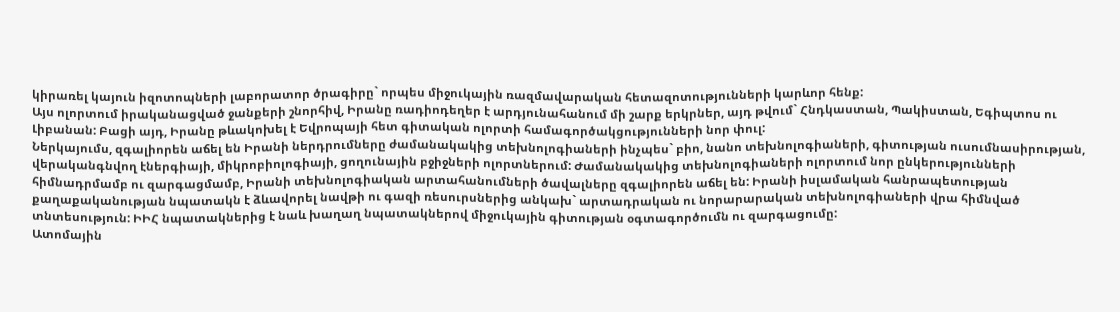կիրառել կայուն իզոտոպների լաբորատոր ծրագիրը` որպես միջուկային ռազմավարական հետազոտությունների կարևոր հենք:
Այս ոլորտում իրականացված ջանքերի շնորհիվ, Իրանը ռադիոդեղեր է արդյունահանում մի շարք երկրներ, այդ թվում` Հնդկաստան, Պակիստան, Եգիպտոս ու Լիբանան: Բացի այդ, Իրանը թևակոխել է Եվրոպայի հետ գիտական ոլորտի համագործակցությունների նոր փուլ:
Ներկայումս, զգալիորեն աճել են Իրանի ներդրումները ժամանակակից տեխնոլոգիաների ինչպես` բիո, նանո տեխնոլոգիաների, գիտության ուսումնասիրության, վերականգնվող էներգիայի, միկրոբիոլոգիայի, ցողունային բջիջների ոլորտներում: Ժամանակակից տեխնոլոգիաների ոլորտում նոր ընկերությունների հիմնադրմամբ ու զարգացմամբ, Իրանի տեխնոլոգիական արտահանումների ծավալները զգալիորեն աճել են: Իրանի իսլամական հանրապետության քաղաքականության նպատակն է ձևավորել նավթի ու գազի ռեսուրսներից անկախ` արտադրական ու նորարարական տեխնոլոգիաների վրա հիմնված տնտեսություն: ԻԻՀ նպատակներից է նաև խաղաղ նպատակներով միջուկային գիտության օգտագործումն ու զարգացումը:
Ատոմային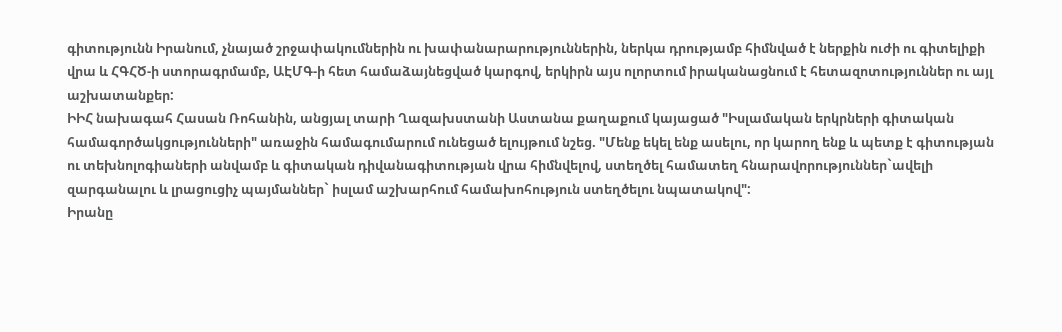գիտությունն Իրանում, չնայած շրջափակումներին ու խափանարարություններին, ներկա դրությամբ հիմնված է ներքին ուժի ու գիտելիքի վրա և ՀԳՀԾ-ի ստորագրմամբ, ԱԷՄԳ-ի հետ համաձայնեցված կարգով, երկիրն այս ոլորտում իրականացնում է հետազոտություններ ու այլ աշխատանքեր:
ԻԻՀ նախագահ Հասան Ռոհանին, անցյալ տարի Ղազախստանի Աստանա քաղաքում կայացած "Իսլամական երկրների գիտական համագործակցությունների" առաջին համագումարում ունեցած ելույթում նշեց. "Մենք եկել ենք ասելու, որ կարող ենք և պետք է գիտության ու տեխնոլոգիաների անվամբ և գիտական դիվանագիտության վրա հիմնվելով, ստեղծել համատեղ հնարավորություններ`ավելի զարգանալու և լրացուցիչ պայմաններ` իսլամ աշխարհում համախոհություն ստեղծելու նպատակով":
Իրանը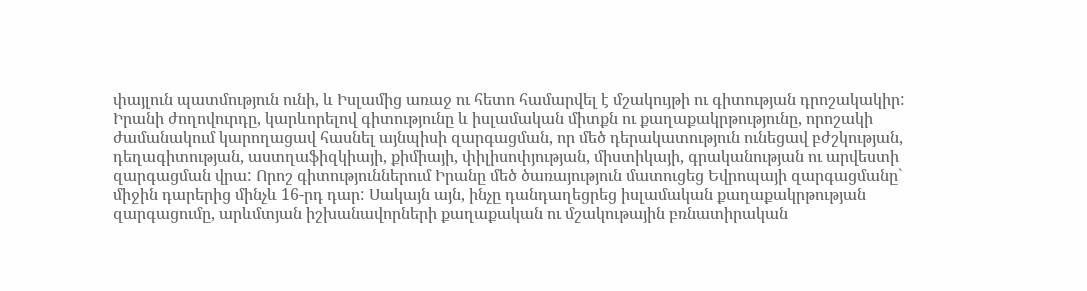փայլուն պատմություն ունի, և Իսլամից առաջ ու հետո համարվել է մշակույթի ու գիտության դրոշակակիր: Իրանի ժողովուրդը, կարևորելով գիտությունը և իսլամական միտքն ու քաղաքակրթությունը, որոշակի ժամանակում կարողացավ հասնել այնպիսի զարգացման, որ մեծ դերակատություն ունեցավ բժշկության, դեղագիտության, աստղաֆիզկիայի, քիմիայի, փիլիսոփյության, միստիկայի, գրականության ու արվեստի զարգացման վրա: Որոշ գիտություններում Իրանը մեծ ծառայություն մատուցեց Եվրոպայի զարգացմանը` միջին դարերից մինչև 16-րդ դար: Սակայն այն, ինչը դանդաղեցրեց իսլամական քաղաքակրթության զարգացումը, արևմտյան իշխանավորների քաղաքական ու մշակութային բռնատիրական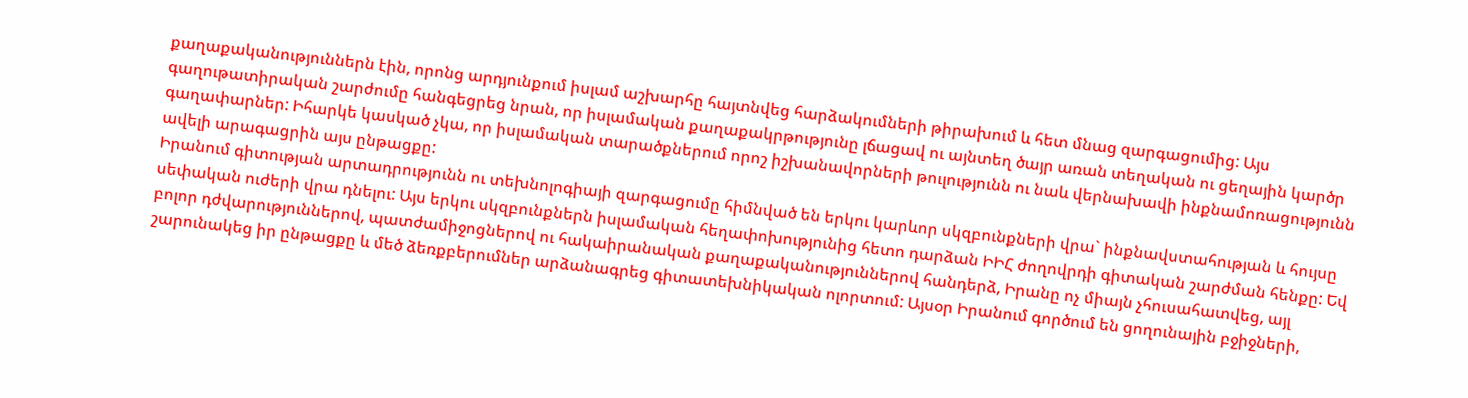քաղաքականություններն էին, որոնց արդյունքում իսլամ աշխարհը հայտնվեց հարձակումների թիրախում և հետ մնաց զարգացումից: Այս գաղութատիրական շարժումը հանգեցրեց նրան, որ իսլամական քաղաքակրթությունը լճացավ ու այնտեղ ծայր առան տեղական ու ցեղային կարծր գաղափարներ: Իհարկե կասկած չկա, որ իսլամական տարածքներում որոշ իշխանավորների թուլությունն ու նաև վերնախավի ինքնամոռացությունն ավելի արագացրին այս ընթացքը:
Իրանում գիտության արտադրությունն ու տեխնոլոգիայի զարգացումը հիմնված են երկու կարևոր սկզբունքների վրա` ինքնավստահության և հույսը սեփական ուժերի վրա դնելու: Այս երկու սկզբունքներն իսլամական հեղափոխությունից հետո դարձան ԻԻՀ ժողովրդի գիտական շարժման հենքը: Եվ բոլոր դժվարություններով, պատժամիջոցներով ու հակաիրանական քաղաքականություններով հանդերձ, Իրանը ոչ միայն չհուսահատվեց, այլ շարունակեց իր ընթացքը և մեծ ձեռքբերումներ արձանագրեց գիտատեխնիկական ոլորտում: Այսօր Իրանում գործում են ցողունային բջիջների,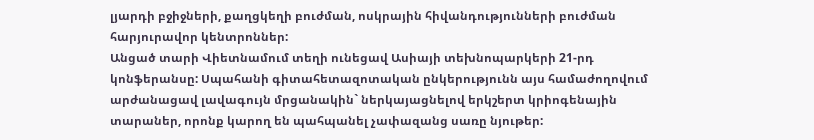լյարդի բջիջների, քաղցկեղի բուժման, ոսկրային հիվանդությունների բուժման հարյուրավոր կենտրոններ:
Անցած տարի Վիետնամում տեղի ունեցավ Ասիայի տեխնոպարկերի 21-րդ կոնֆերանսը: Սպահանի գիտահետազոտական ընկերությունն այս համաժողովում արժանացավ լավագույն մրցանակին` ներկայացնելով երկշերտ կրիոգենային տարաներ, որոնք կարող են պահպանել չափազանց սառը նյութեր: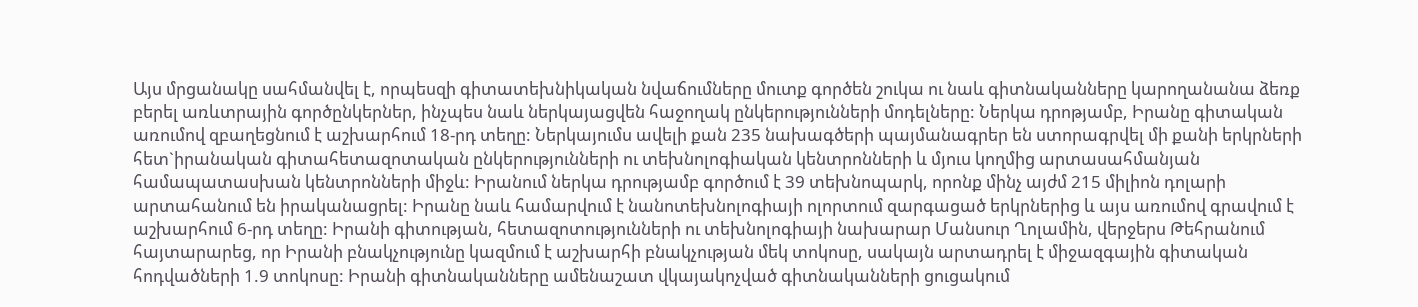Այս մրցանակը սահմանվել է, որպեսզի գիտատեխնիկական նվաճումները մուտք գործեն շուկա ու նաև գիտնականները կարողանանա ձեռք բերել առևտրային գործընկերներ, ինչպես նաև ներկայացվեն հաջողակ ընկերությունների մոդելները: Ներկա դրոթյամբ, Իրանը գիտական առումով զբաղեցնում է աշխարհում 18-րդ տեղը: Ներկայումս ավելի քան 235 նախագծերի պայմանագրեր են ստորագրվել մի քանի երկրների հետ`իրանական գիտահետազոտական ընկերությունների ու տեխնոլոգիական կենտրոնների և մյուս կողմից արտասահմանյան համապատասխան կենտրոնների միջև: Իրանում ներկա դրությամբ գործում է 39 տեխնոպարկ, որոնք մինչ այժմ 215 միլիոն դոլարի արտահանում են իրականացրել: Իրանը նաև համարվում է նանոտեխնոլոգիայի ոլորտում զարգացած երկրներից և այս առումով գրավում է աշխարհում 6-րդ տեղը: Իրանի գիտության, հետազոտությունների ու տեխնոլոգիայի նախարար Մանսուր Ղոլամին, վերջերս Թեհրանում հայտարարեց, որ Իրանի բնակչությունը կազմում է աշխարհի բնակչության մեկ տոկոսը, սակայն արտադրել է միջազգային գիտական հոդվածների 1.9 տոկոսը: Իրանի գիտնականները ամենաշատ վկայակոչված գիտնականների ցուցակում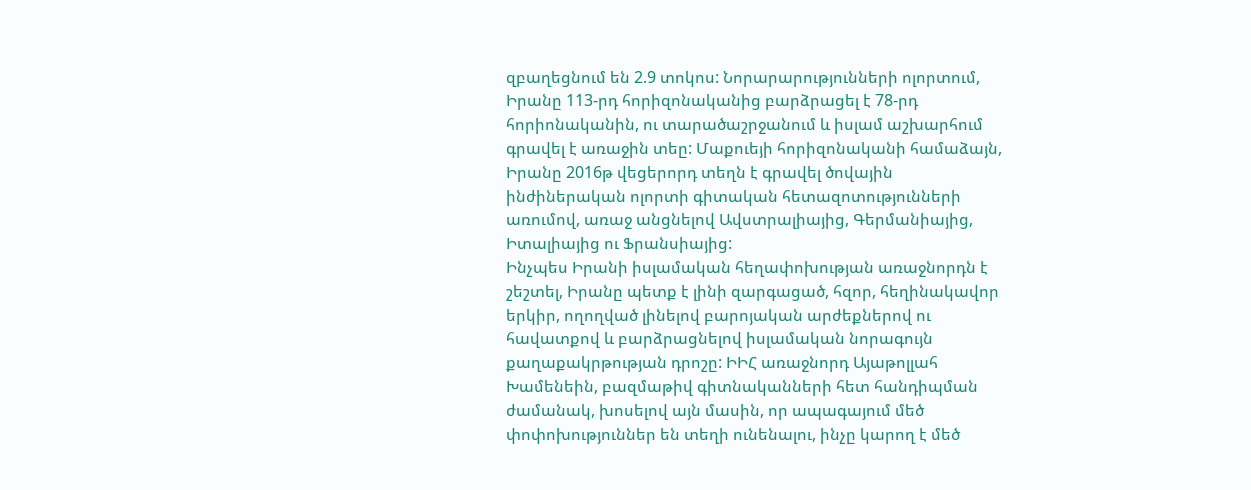զբաղեցնում են 2.9 տոկոս: Նորարարությունների ոլորտում, Իրանը 113-րդ հորիզոնականից բարձրացել է 78-րդ հորիոնականին, ու տարածաշրջանում և իսլամ աշխարհում գրավել է առաջին տեը: Մաքուեյի հորիզոնականի համաձայն, Իրանը 2016թ վեցերորդ տեղն է գրավել ծովային ինժիներական ոլորտի գիտական հետազոտությունների առումով, առաջ անցնելով Ավստրալիայից, Գերմանիայից, Իտալիայից ու Ֆրանսիայից:
Ինչպես Իրանի իսլամական հեղափոխության առաջնորդն է շեշտել, Իրանը պետք է լինի զարգացած, հզոր, հեղինակավոր երկիր, ողողված լինելով բարոյական արժեքներով ու հավատքով և բարձրացնելով իսլամական նորագույն քաղաքակրթության դրոշը: ԻԻՀ առաջնորդ Այաթոլլահ Խամենեին, բազմաթիվ գիտնականների հետ հանդիպման ժամանակ, խոսելով այն մասին, որ ապագայում մեծ փոփոխություններ են տեղի ունենալու, ինչը կարող է մեծ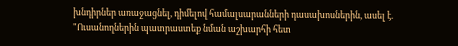խնդիրներ առաջացնել, դիմելով համալսարանների դասախոսներին, ասել է. "Ուսանողներին պատրաստեք նման աշխարհի հետ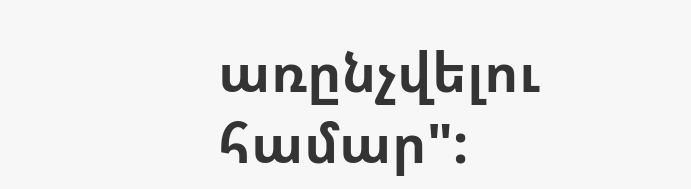առընչվելու համար":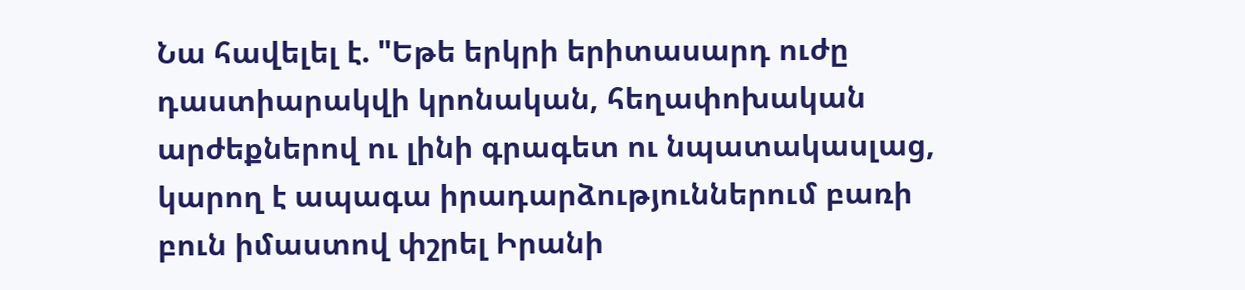Նա հավելել է. "Եթե երկրի երիտասարդ ուժը դաստիարակվի կրոնական, հեղափոխական արժեքներով ու լինի գրագետ ու նպատակասլաց, կարող է ապագա իրադարձություններում բառի բուն իմաստով փշրել Իրանի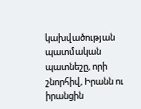կախվածության պատմական պատնեշը, որի շնորհիվ, Իրանն ու իրանցին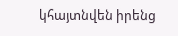կհայտնվեն իրենց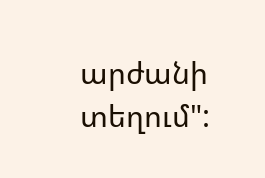արժանի տեղում":